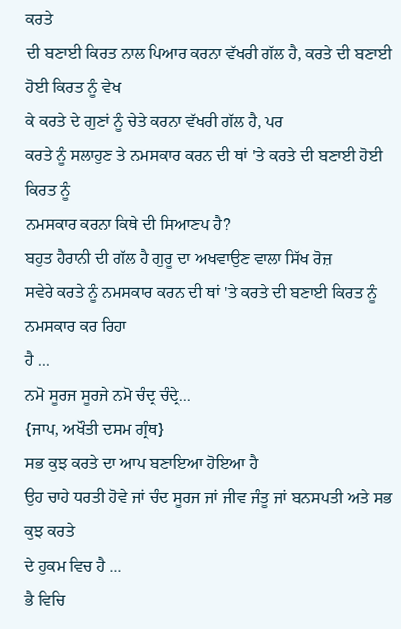ਕਰਤੇ
ਦੀ ਬਣਾਈ ਕਿਰਤ ਨਾਲ ਪਿਆਰ ਕਰਨਾ ਵੱਖਰੀ ਗੱਲ ਹੈ, ਕਰਤੇ ਦੀ ਬਣਾਈ ਹੋਈ ਕਿਰਤ ਨੂੰ ਵੇਖ
ਕੇ ਕਰਤੇ ਦੇ ਗੁਣਾਂ ਨੂੰ ਚੇਤੇ ਕਰਨਾ ਵੱਖਰੀ ਗੱਲ ਹੈ, ਪਰ
ਕਰਤੇ ਨੂੰ ਸਲਾਹੁਣ ਤੇ ਨਮਸਕਾਰ ਕਰਨ ਦੀ ਥਾਂ 'ਤੇ ਕਰਤੇ ਦੀ ਬਣਾਈ ਹੋਈ ਕਿਰਤ ਨੂੰ
ਨਮਸਕਾਰ ਕਰਨਾ ਕਿਥੇ ਦੀ ਸਿਆਣਪ ਹੈ?
ਬਹੁਤ ਹੈਰਾਨੀ ਦੀ ਗੱਲ ਹੈ ਗੁਰੂ ਦਾ ਅਖਵਾਉਣ ਵਾਲਾ ਸਿੱਖ ਰੋਜ਼
ਸਵੇਰੇ ਕਰਤੇ ਨੂੰ ਨਮਸਕਾਰ ਕਰਨ ਦੀ ਥਾਂ 'ਤੇ ਕਰਤੇ ਦੀ ਬਣਾਈ ਕਿਰਤ ਨੂੰ ਨਮਸਕਾਰ ਕਰ ਰਿਹਾ
ਹੈ ...
ਨਮੋ ਸੂਰਜ ਸੂਰਜੇ ਨਮੋ ਚੰਦ੍ਰ ਚੰਦ੍ਰੇ...
{ਜਾਪ, ਅਖੌਤੀ ਦਸਮ ਗ੍ਰੰਥ}
ਸਭ ਕੁਝ ਕਰਤੇ ਦਾ ਆਪ ਬਣਾਇਆ ਹੋਇਆ ਹੈ
ਉਹ ਚਾਹੇ ਧਰਤੀ ਹੋਵੇ ਜਾਂ ਚੰਦ ਸੂਰਜ ਜਾਂ ਜੀਵ ਜੰਤੂ ਜਾਂ ਬਨਸਪਤੀ ਅਤੇ ਸਭ ਕੁਝ ਕਰਤੇ
ਦੇ ਹੁਕਮ ਵਿਚ ਹੈ ...
ਭੈ ਵਿਚਿ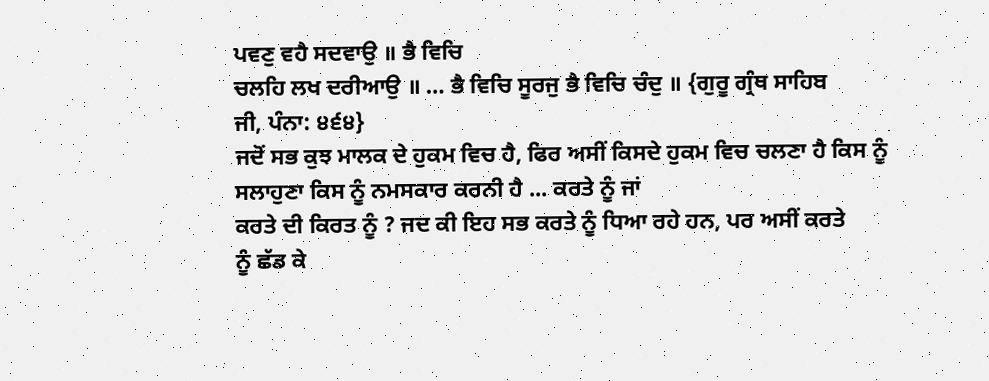ਪਵਣੁ ਵਹੈ ਸਦਵਾਉ ॥ ਭੈ ਵਿਚਿ
ਚਲਹਿ ਲਖ ਦਰੀਆਉ ॥ … ਭੈ ਵਿਚਿ ਸੂਰਜੁ ਭੈ ਵਿਚਿ ਚੰਦੁ ॥ {ਗੁਰੂ ਗ੍ਰੰਥ ਸਾਹਿਬ
ਜੀ, ਪੰਨਾ: ੪੬੪}
ਜਦੋਂ ਸਭ ਕੁਝ ਮਾਲਕ ਦੇ ਹੁਕਮ ਵਿਚ ਹੈ, ਫਿਰ ਅਸੀਂ ਕਿਸਦੇ ਹੁਕਮ ਵਿਚ ਚਲਣਾ ਹੈ ਕਿਸ ਨੂੰ
ਸਲਾਹੁਣਾ ਕਿਸ ਨੂੰ ਨਮਸਕਾਰ ਕਰਨੀ ਹੈ ... ਕਰਤੇ ਨੂੰ ਜਾਂ
ਕਰਤੇ ਦੀ ਕਿਰਤ ਨੂੰ ? ਜਦ ਕੀ ਇਹ ਸਭ ਕਰਤੇ ਨੂੰ ਧਿਆ ਰਹੇ ਹਨ, ਪਰ ਅਸੀਂ ਕਰਤੇ
ਨੂੰ ਛੱਡ ਕੇ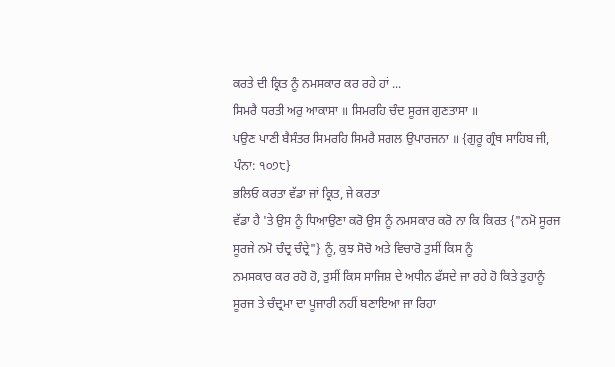ਕਰਤੇ ਦੀ ਕ੍ਰਿਤ ਨੂੰ ਨਮਸਕਾਰ ਕਰ ਰਹੇ ਹਾਂ ...
ਸਿਮਰੈ ਧਰਤੀ ਅਰੁ ਆਕਾਸਾ ॥ ਸਿਮਰਹਿ ਚੰਦ ਸੂਰਜ ਗੁਣਤਾਸਾ ॥
ਪਉਣ ਪਾਣੀ ਬੈਸੰਤਰ ਸਿਮਰਹਿ ਸਿਮਰੈ ਸਗਲ ਉਪਾਰਜਨਾ ॥ {ਗੁਰੂ ਗ੍ਰੰਥ ਸਾਹਿਬ ਜੀ,
ਪੰਨਾ: ੧੦੭੮}
ਭਲਿਓ ਕਰਤਾ ਵੱਡਾ ਜਾਂ ਕ੍ਰਿਤ, ਜੇ ਕਰਤਾ
ਵੱਡਾ ਹੈ 'ਤੇ ਉਸ ਨੂੰ ਧਿਆਉਣਾ ਕਰੋ ਉਸ ਨੂੰ ਨਮਸਕਾਰ ਕਰੋ ਨਾ ਕਿ ਕਿਰਤ {"ਨਮੋ ਸੂਰਜ
ਸੂਰਜੇ ਨਮੋ ਚੰਦ੍ਰ ਚੰਦ੍ਰੇ"} ਨੂੰ, ਕੁਝ ਸੋਚੋ ਅਤੇ ਵਿਚਾਰੋ ਤੁਸੀਂ ਕਿਸ ਨੂੰ
ਨਮਸਕਾਰ ਕਰ ਰਹੋ ਹੋ, ਤੁਸੀਂ ਕਿਸ ਸਾਜਿਸ਼ ਦੇ ਅਧੀਨ ਫੱਸਦੇ ਜਾ ਰਹੇ ਹੋ ਕਿਤੇ ਤੁਹਾਨੂੰ
ਸੂਰਜ ਤੇ ਚੰਦ੍ਰਮਾ ਦਾ ਪੂਜਾਰੀ ਨਹੀਂ ਬਣਾਇਆ ਜਾ ਰਿਹਾ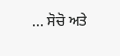... ਸੋਚੋ ਅਤੇ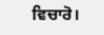ਵਿਚਾਰੋ।